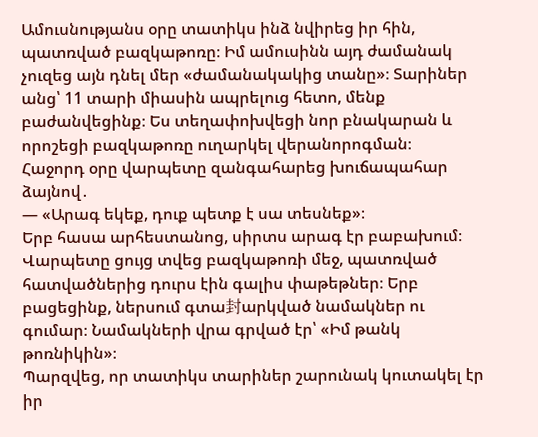Ամուսնությանս օրը տատիկս ինձ նվիրեց իր հին, պատռված բազկաթոռը։ Իմ ամուսինն այդ ժամանակ չուզեց այն դնել մեր «ժամանակակից տանը»։ Տարիներ անց՝ 11 տարի միասին ապրելուց հետո, մենք բաժանվեցինք։ Ես տեղափոխվեցի նոր բնակարան և որոշեցի բազկաթոռը ուղարկել վերանորոգման։
Հաջորդ օրը վարպետը զանգահարեց խուճապահար ձայնով․
— «Արագ եկեք, դուք պետք է սա տեսնեք»։
Երբ հասա արհեստանոց, սիրտս արագ էր բաբախում։ Վարպետը ցույց տվեց բազկաթոռի մեջ, պատռված հատվածներից դուրս էին գալիս փաթեթներ։ Երբ բացեցինք, ներսում գտա封արկված նամակներ ու գումար։ Նամակների վրա գրված էր՝ «Իմ թանկ թոռնիկին»։
Պարզվեց, որ տատիկս տարիներ շարունակ կուտակել էր իր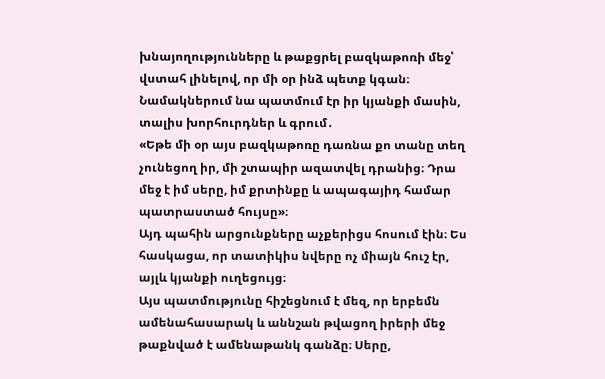խնայողությունները և թաքցրել բազկաթոռի մեջ՝ վստահ լինելով, որ մի օր ինձ պետք կգան։ Նամակներում նա պատմում էր իր կյանքի մասին, տալիս խորհուրդներ և գրում․
«Եթե մի օր այս բազկաթոռը դառնա քո տանը տեղ չունեցող իր, մի շտապիր ազատվել դրանից։ Դրա մեջ է իմ սերը, իմ քրտինքը և ապագայիդ համար պատրաստած հույսը»։
Այդ պահին արցունքները աչքերիցս հոսում էին։ Ես հասկացա, որ տատիկիս նվերը ոչ միայն հուշ էր, այլև կյանքի ուղեցույց։
Այս պատմությունը հիշեցնում է մեզ, որ երբեմն ամենահասարակ և աննշան թվացող իրերի մեջ թաքնված է ամենաթանկ գանձը։ Սերը,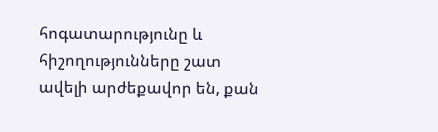հոգատարությունը և հիշողությունները շատ ավելի արժեքավոր են, քան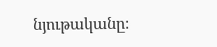նյութականը։